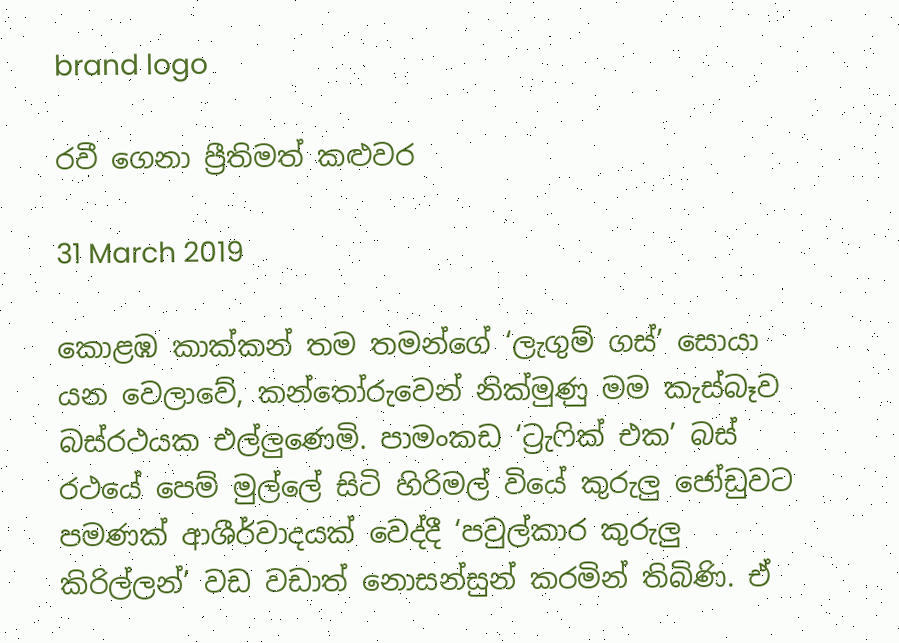brand logo

රවී ගෙනා ප්‍රීතිමත් කළුවර

31 March 2019

කොළඹ කාක්කන් තම තමන්ගේ ‘ලැගුම් ගස්’ සොයා යන වෙලාවේ, කන්තෝරුවෙන් නික්මුණු මම කැස්බෑව බස්රථයක එල්ලුණෙමි. පාමංකඩ ‘ට්‍රැෆික් එක’ බස් රථයේ පෙම් මුල්ලේ සිටි හිරිමල් වියේ කුරුලු ජෝඩුවට පමණක් ආශීර්වාදයක් වෙද්දී ‘පවුල්කාර කුරුලු කිරිල්ලන්’ වඩ වඩාත් නොසන්සුන් කරමින් තිබිණි. ඒ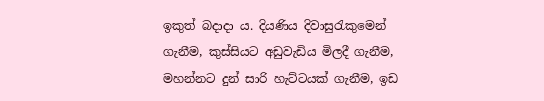ඉකුත් බදාදා ය. දියණිය දිවාසුරැකුමෙන් ගැනීම, කුස්සියට අඩුවැඩිය මිලදී ගැනීම, මහන්නට දුන් සාරි හැට්ටයක් ගැනීම, ඉඩ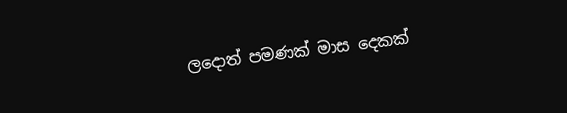ලදොත් පමණක් මාස දෙකක්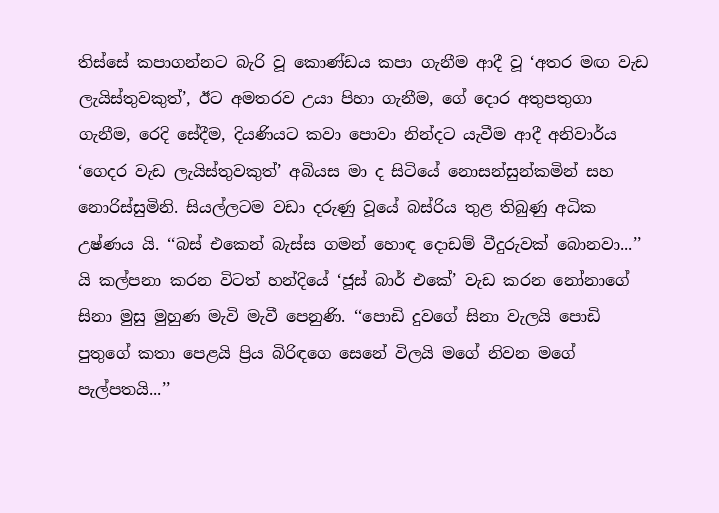තිස්සේ කපාගන්නට බැරි වූ කොණ්ඩය කපා ගැනීම ආදී වූ ‘අතර මඟ වැඩ ලැයිස්තුවකුත්’, ඊට අමතරව උයා පිහා ගැනීම, ගේ දොර අතුපතුගා ගැනීම, රෙදි සේදීම, දියණියට කවා පොවා නින්දට යැවීම ආදී අනිවාර්ය ‘ගෙදර වැඩ ලැයිස්තුවකුත්’ අබියස මා ද සිටියේ නොසන්සුන්කමින් සහ නොරිස්සුමිනි. සියල්ලටම වඩා දරුණු වූයේ බස්රිය තුළ තිබුණු අධික උෂ්ණය යි. ‘‘බස් එකෙන් බැස්ස ගමන් හොඳ දොඩම් වීදුරුවක් බොනවා...’’ යි කල්පනා කරන විටත් හන්දියේ ‘ජූස් බාර් එකේ’ වැඩ කරන නෝනාගේ සිනා මුසු මුහුණ මැවි මැවී පෙනුණි. ‘‘පොඩි දුවගේ සිනා වැලයි පොඩි පුතුගේ කතා පෙළයි ප්‍රිය බිරිඳගෙ සෙනේ විලයි මගේ නිවන මගේ පැල්පතයි...’’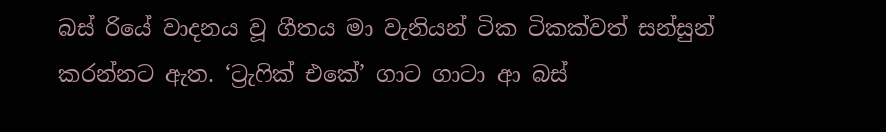බස් රියේ වාදනය වූ ගීතය මා වැනියන් ටික ටිකක්වත් සන්සුන් කරන්නට ඇත. ‘ට්‍රැෆික් එකේ’ ගාට ගාටා ආ බස්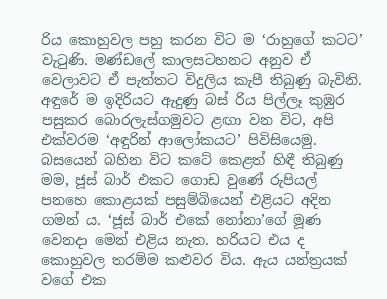රිය කොහුවල පහු කරන විට ම ‘රාහුගේ කටට’ වැටුණි. මණ්ඩලේ කාලසටහනට අනුව ඒ වෙලාවට ඒ පැත්තට විදුලිය කැපී තිබුණු බැවිනි. අඳුරේ ම ඉදිරියට ඇදුණු බස් රිය පිල්ලෑ කුඹුර පසුකර බොරලැස්ගමුවට ළඟා වන විට, අපි එක්වරම ‘අඳුරින් ආලෝකයට’ පිවිසියෙමු. බසයෙන් බහින විට කටේ කෙළත් හිඳී තිබුණු මම, ජූස් බාර් එකට ගොඩ වුණේ රුපියල් පනහෙ කොළයක් පසුම්බියෙන් එළියට අදින ගමන් ය. ‘ජූස් බාර් එකේ නෝනා’ගේ මූණ වෙනදා මෙන් එළිය නැත. හරියට එය ද කොහුවල තරම්ම කළුවර විය. ඇය යන්ත්‍රයක් වගේ එක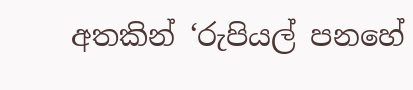අතකින් ‘රුපියල් පනහේ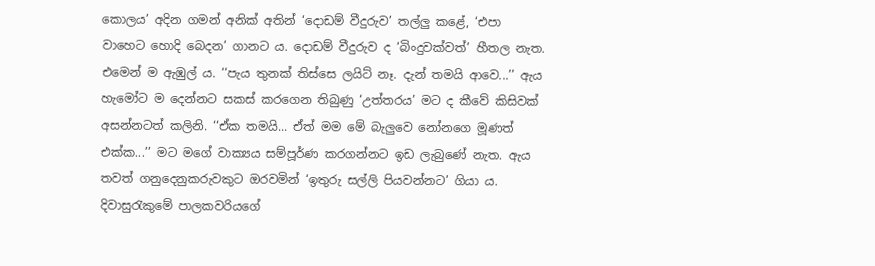කොලය’ අදින ගමන් අනික් අතින් ‘දොඩම් වීදුරුව’ තල්ලු කළේ, ‘එපා වාහෙට හොදි බෙදන’ ගානට ය. දොඩම් වීදුරුව ද ‘බිංදුවක්වත්’ හීතල නැත. එමෙන් ම ඇඹුල් ය. ‘‘පැය තුනක් තිස්සෙ ලයිට් නෑ. දැන් තමයි ආවෙ...’’ ඇය හැමෝට ම දෙන්නට සකස් කරගෙන තිබුණු ‘උත්තරය’ මට ද කීවේ කිසිවක් අසන්නටත් කලිනි. ‘‘ඒක තමයි... ඒත් මම මේ බැලුවෙ නෝනගෙ මූණත් එක්ක...’’ මට මගේ වාක්‍යය සම්පූර්ණ කරගන්නට ඉඩ ලැබුණේ නැත. ඇය තවත් ගනුදෙනුකරුවකුට ඔරවමින් ‘ඉතුරු සල්ලි පියවන්නට’ ගියා ය. දිවාසුරැකුමේ පාලකවරියගේ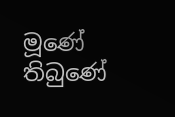මූණේ තිබුණේ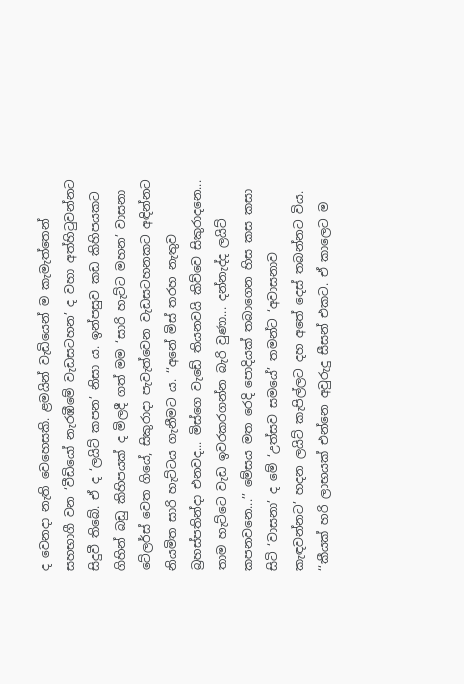ද වෙනදා නැති වෙහෙසකි. ළමයින් වැඩියෙන් ම කැමැත්තෙන් සහභාගී වන ‘වීඩියෝ නැරඹීමේ වැඩසටහන’ ද වහා අත්හිටුවන්නට සිදුවී තිබේ. ඒ ද ‘ලයිට් කපන’ නිසා ය. ඉන්පසුව කඩ කිහිපයකට ගිහින් බඩු කිහිපයක් ද මිලදී ගත් මම ‘සාරි හැට්ට මහන’ වාසනා ටේලර්ස් වෙත ගියේ, සිකුරාදා පැවැත්වෙන වැඩසටහනකට අඳින්නට නියමිත සාරි හැට්ටය ගැනීමට ය. ‘‘අනේ මිස් තරහ නැතුව බ්‍රහස්පතින්දා එනවද... මිස්ගෙ වැඩේ තියනවයි කිව්වෙ සිකුරාදනෙ... තාම හැට්ටෙ වැඩ ඉවරකරගන්න බැරි වුණා... දන්නැද්ද ලයිට් කපනවනෙ...’’ මේසය මත රෙදි පොදියක් තබාගෙන හිස කස කසා සිටි ‘වාසනා’ ද මේ ‘උත්සව සමයේ’ තමන්ට ‘අවාසනාව කැඳවන්නට’ හදන ලයිට් කැපිල්ලට දහ අතේ දෙස් තබන්නට විය. ‘‘කීයක් හරි ලාභයක් එන්නෙ අවුරුදු සීසන් එකට. ඒ කාලෙට ම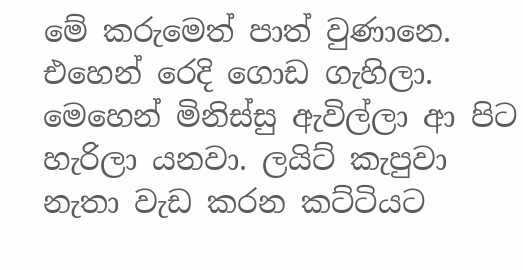මේ කරුමෙත් පාත් වුණානෙ. එහෙන් රෙදි ගොඩ ගැහිලා. මෙහෙන් මිනිස්සු ඇවිල්ලා ආ පිට හැරිලා යනවා. ලයිට් කැපුවා නැතා වැඩ කරන කට්ටියට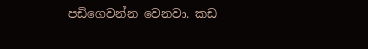පඩිගෙවන්න වෙනවා. කඩ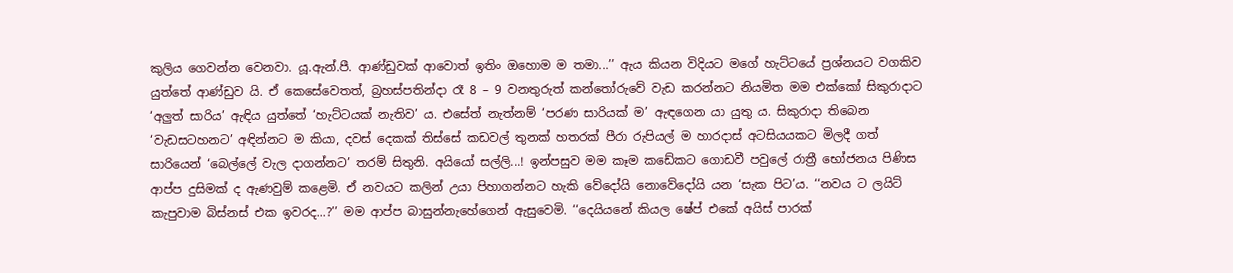කුලිය ගෙවන්න වෙනවා. යූ.ඇන්.පී. ආණ්ඩුවක් ආවොත් ඉතිං ඔහොම ම තමා...’’ ඇය කියන විදියට මගේ හැට්ටයේ ප්‍රශ්නයට වගකිව යුත්තේ ආණ්ඩුව යි. ඒ කෙසේවෙතත්, බ්‍රහස්පතින්දා රෑ 8 – 9 වනතුරුත් කන්තෝරුවේ වැඩ කරන්නට නියමිත මම එක්කෝ සිකුරාදාට ‘අලුත් සාරිය’ ඇඳිය යුත්තේ ‘හැට්ටයක් නැතිව’ ය. එසේත් නැත්නම් ‘පරණ සාරියක් ම’ ඇඳගෙන යා යුතු ය. සිකුරාදා තිබෙන ‘වැඩසටහනට’ අඳින්නට ම කියා, දවස් දෙකක් තිස්සේ කඩවල් තුනක් හතරක් පීරා රුපියල් ම හාරදාස් අටසියයකට මිලදී ගත් සාරියෙන් ‘බෙල්ලේ වැල දාගන්නට’ තරම් සිතුනි. අයියෝ සල්ලි...! ඉන්පසුව මම කෑම කඩේකට ගොඩවී පවුලේ රාත්‍රී භෝජනය පිණිස ආප්ප දුසිමක් ද ඇණවුම් කළෙමි. ඒ නවයට කලින් උයා පිහාගන්නට හැකි වේදෝයි නොවේදෝයි යන ‘සැක පිට’ය. ‘‘නවය ට ලයිට් කැපුවාම බිස්නස් එක ඉවරද...?’’ මම ආප්ප බාසුන්නැහේගෙන් ඇසුවෙමි. ‘‘දෙයියනේ කියල ෂේප් එකේ අයිස් පාරක්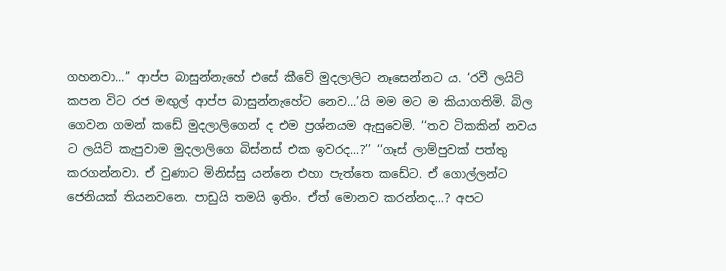ගහනවා...’’ ආප්ප බාසුන්නැහේ එසේ කීවේ මුදලාලිට නෑසෙන්නට ය. ‘රවී ලයිට් කපන විට රජ මඟුල් ආප්ප බාසුන්නැහේට නෙව...’යි මම මට ම කියාගතිමි. බිල ගෙවන ගමන් කඩේ මුදලාලිගෙන් ද එම ප්‍රශ්නයම ඇසුවෙමි. ‘‘තව ටිකකින් නවය ට ලයිට් කැපුවාම මුදලාලිගෙ බිස්නස් එක ඉවරද...?’’ ‘‘ගෑස් ලාම්පුවක් පත්තු කරගන්නවා. ඒ වුණාට මිනිස්සු යන්නෙ එහා පැත්තෙ කඩේට. ඒ ගොල්ලන්ට ජෙනියක් තියනවනෙ. පාඩුයි තමයි ඉතිං. ඒත් මොනව කරන්නද...? අපට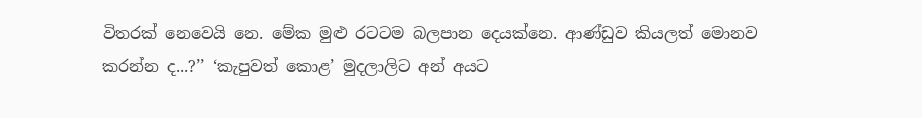විතරක් නෙවෙයි නෙ. මේක මුළු රටටම බලපාන දෙයක්නෙ. ආණ්ඩුව කියලත් මොනව කරන්න ද...?’’ ‘කැපුවත් කොළ’ මුදලාලිට අන් අයට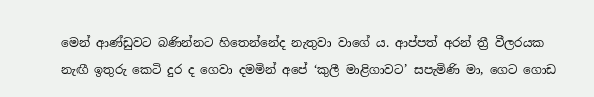මෙන් ආණ්ඩුවට බණින්නට හිතෙන්නේද නැතුවා වාගේ ය. ආප්පත් අරන් ත්‍රී වීලරයක නැඟී ඉතුරු කෙටි දුර ද ගෙවා දමමින් අපේ ‘කුලී මාළිගාවට’ සපැමිණි මා, ගෙට ගොඩ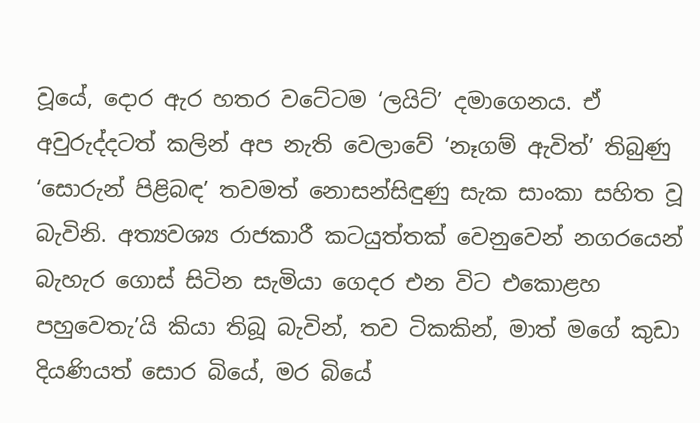වූයේ, දොර ඇර හතර වටේටම ‘ලයිට්’ දමාගෙනය. ඒ අවුරුද්දටත් කලින් අප නැති වෙලාවේ ‘නෑගම් ඇවිත්’ තිබුණු ‘සොරුන් පිළිබඳ’ තවමත් නොසන්සිඳුණු සැක සාංකා සහිත වූ බැවිනි. අත්‍යවශ්‍ය රාජකාරී කටයුත්තක් වෙනුවෙන් නගරයෙන් බැහැර ගොස් සිටින සැමියා ගෙදර එන විට එකොළහ පහුවෙතැ’යි කියා තිබූ බැවින්, තව ටිකකින්, මාත් මගේ කුඩා දියණියත් සොර බියේ, මර බියේ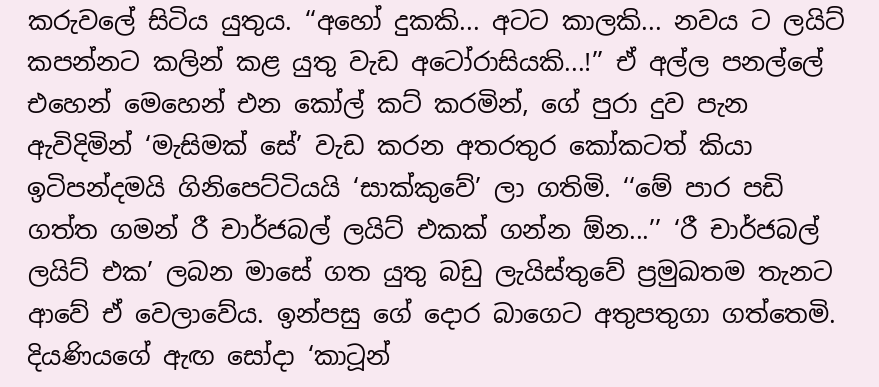කරුවලේ සිටිය යුතුය. ‘‘අහෝ දුකකි... අටට කාලකි... නවය ට ලයිට් කපන්නට කලින් කළ යුතු වැඩ අටෝරාසියකි...!’’ ඒ අල්ල පනල්ලේ එහෙන් මෙහෙන් එන කෝල් කට් කරමින්, ගේ පුරා දුව පැන ඇවිදිමින් ‘මැසිමක් සේ’ වැඩ කරන අතරතුර කෝකටත් කියා ඉටිපන්දමයි ගිනිපෙට්ටියයි ‘සාක්කුවේ’ ලා ගතිමි. ‘‘මේ පාර පඩි ගත්ත ගමන් රී චාර්ජබල් ලයිට් එකක් ගන්න ඕන...’’ ‘රී චාර්ජබල් ලයිට් එක’ ලබන මාසේ ගත යුතු බඩු ලැයිස්තුවේ ප්‍රමුඛතම තැනට ආවේ ඒ වෙලාවේය. ඉන්පසු ගේ දොර බාගෙට අතුපතුගා ගත්තෙමි. දියණියගේ ඇඟ සෝදා ‘කාටූන්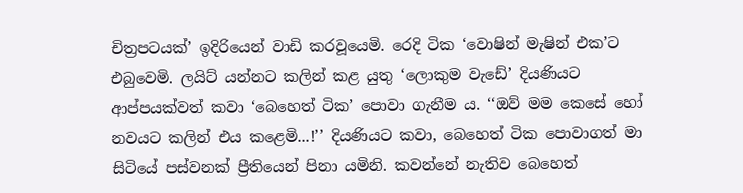චිත්‍රපටයක්’ ඉදිරියෙන් වාඩි කරවූයෙමි. රෙදි ටික ‘වොෂින් මැෂින් එක’ට එබුවෙමි. ලයිට් යන්නට කලින් කළ යුතු ‘ලොකුම වැඩේ’ දියණියට ආප්පයක්වත් කවා ‘බෙහෙත් ටික’ පොවා ගැනීම ය. ‘‘ඔව් මම කෙසේ හෝ නවයට කලින් එය කළෙමි...!’’ දියණියට කවා, බෙහෙත් ටික පොවාගත් මා සිටියේ පස්වනක් ප්‍රීතියෙන් පිනා යමිනි. කවන්නේ නැතිව බෙහෙත්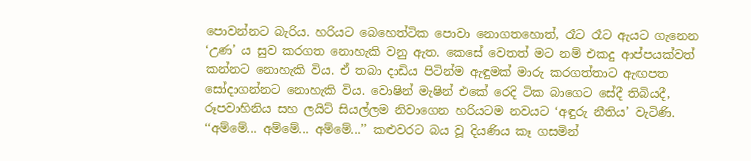පොවන්නට බැරිය. හරියට බෙහෙත්ටික පොවා නොගතහොත්, රෑට රෑට ඇයට ගැනෙන ‘උණ’ ය සුව කරගත නොහැකි වනු ඇත. කෙසේ වෙතත් මට නම් එකදු ආප්පයක්වත් කන්නට නොහැකි විය. ඒ තබා දාඩිය පිටින්ම ඇඳුමක් මාරු කරගත්තාට ඇඟපත සෝදාගන්නට නොහැකි විය. වොෂින් මැෂින් එකේ රෙදි ටික බාගෙට සේදී තිබියදී, රූපවාහිනිය සහ ලයිට් සියල්ලම නිවාගෙන හරියටම නවයට ‘අඳුරු නීතිය’ වැටිණි. ‘‘අම්මේ... අම්මේ... අම්මේ...’’ කළුවරට බය වූ දියණිය කෑ ගසමින්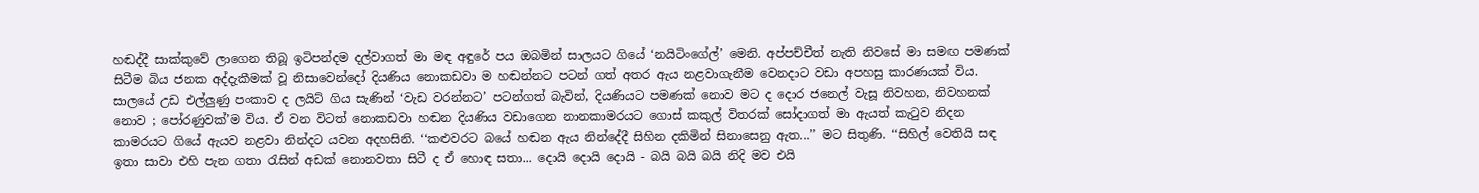හඬද්දී සාක්කුවේ ලාගෙන තිබූ ඉටිපන්දම දල්වාගත් මා මඳ අඳුරේ පය ඔබමින් සාලයට ගියේ ‘නයිටිංගේල්’ මෙනි. අප්පච්චීත් නැති නිවසේ මා සමඟ පමණක් සිටීම බිය ජනක අද්දැකීමක් වූ නිසාවෙන්දෝ දියණිය නොකඩවා ම හඬන්නට පටන් ගත් අතර ඇය නළවාගැනීම වෙනදාට වඩා අපහසු කාරණයක් විය. සාලයේ උඩ එල්ලුණු පංකාව ද ලයිට් ගිය සැණින් ‘වැඩ වරන්නට’ පටන්ගත් බැවින්, දියණියට පමණක් නොව මට ද දොර ජනෙල් වැසූ නිවහන, නිවහනක් නොව ; පෝරණුවක්’ම විය. ඒ වන විටත් නොකඩවා හඬන දියණිය වඩාගෙන නානකාමරයට ගොස් කකුල් විතරක් සෝදාගත් මා ඇයත් කැටුව නිදන කාමරයට ගියේ ඇයව නළවා නින්දට යවන අදහසිනි. ‘‘කළුවරට බයේ හඬන ඇය නින්දේදී සිහින දකිමින් සිනාසෙනු ඇත...’’ මට සිතුණි. ‘‘සිහිල් වෙතියි සඳ ඉතා සාවා එහි පැන ගතා රැසින් අඩක් නොනවතා සිටී ද ඒ හොඳ සතා... දොයි දොයි දොයි - බයි බයි බයි නිදි මව එයි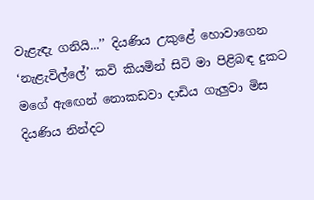වැළැඳැ ගනියි...’’ දියණිය උකුළේ හොවාගෙන ‘නැළැවිල්ලේ’ කවි කියමින් සිටි මා පිළිබඳ දුකට මගේ ඇඟෙන් නොකඩවා දාඩිය ගැලුවා මිස දියණිය නින්දට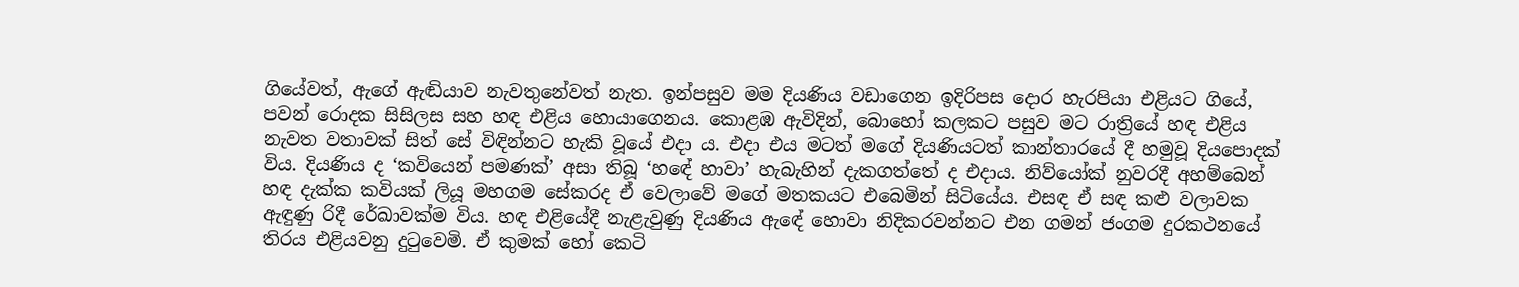ගියේවත්, ඇගේ ඇඬියාව නැවතුනේවත් නැත. ඉන්පසුව මම දියණිය වඩාගෙන ඉදිරිපස දොර හැරපියා එළියට ගියේ, පවන් රොදක සිසිලස සහ හඳ එළිය හොයාගෙනය. කොළඹ ඇවිදින්, බොහෝ කලකට පසුව මට රාත්‍රියේ හඳ එළිය නැවත වතාවක් සිත් සේ විඳින්නට හැකි වූයේ එදා ය. එදා එය මටත් මගේ දියණියටත් කාන්තාරයේ දී හමුවූ දියපොදක් විය. දියණිය ද ‘කවියෙන් පමණක්’ අසා තිබූ ‘හඳේ හාවා’ හැබැහින් දැකගත්තේ ද එදාය. නිව්යෝක් නුවරදී අහම්බෙන් හඳ දැක්ක කවියක් ලියූ මහගම සේකරද ඒ වෙලාවේ මගේ මතකයට එබෙමින් සිටියේය. එසඳ ඒ සඳ කළු වලාවක ඇඳුණු රිදී රේඛාවක්ම විය. හඳ එළියේදී නැළැවුණු දියණිය ඇඳේ හොවා නිදිකරවන්නට එන ගමන් ජංගම දුරකථනයේ තිරය එළියවනු දුටුවෙමි. ඒ කුමක් හෝ කෙටි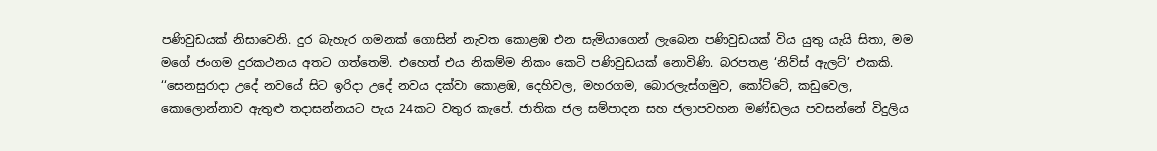පණිවුඩයක් නිසාවෙනි. දුර බැහැර ගමනක් ගොසින් නැවත කොළඹ එන සැමියාගෙන් ලැබෙන පණිවුඩයක් විය යුතු යැයි සිතා, මම මගේ ජංගම දුරකථනය අතට ගත්තෙමි. එහෙත් එය නිකම්ම නිකං කෙටි පණිවුඩයක් නොවිණි. බරපතළ ‘නිව්ස් ඇලට්’ එකකි. ‘‘සෙනසුරාදා උදේ නවයේ සිට ඉරිදා උදේ නවය දක්වා කොළඹ, දෙහිවල, මහරගම, බොරලැස්ගමුව, කෝට්ටේ, කඩුවෙල, කොලොන්නාව ඇතුළු තදාසන්නයට පැය 24කට වතුර කැපේ. ජාතික ජල සම්පාදන සහ ජලාපවහන මණ්ඩලය පවසන්නේ විදුලිය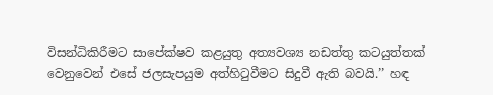විසන්ධිකිරීමට සාපේක්ෂව කළයුතු අත්‍යවශ්‍ය නඩත්තු කටයුත්තක් වෙනුවෙන් එසේ ජලසැපයුම අත්හිටුවීමට සිදුවී ඇති බවයි.’’ හඳ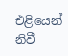එළියෙන් නිවී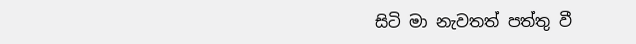සිටි මා නැවතත් පත්තු වී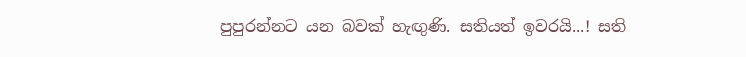පුපුරන්නට යන බවක් හැඟුණි. සතියත් ඉවරයි...! සති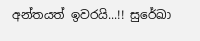අන්තයත් ඉවරයි...!! සුරේඛා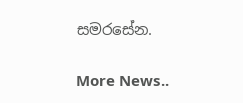සමරසේන.


More News..